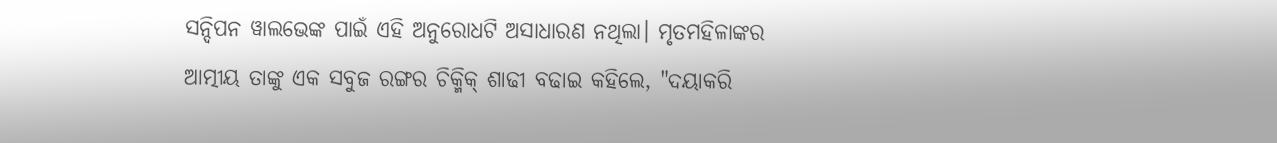ସନ୍ଦିପନ ୱାଲଭେଙ୍କ ପାଇଁ ଏହି ଅନୁରୋଧଟି ଅସାଧାରଣ ନଥିଲା। ମୃତମହିଳାଙ୍କର ଆତ୍ମୀୟ ତାଙ୍କୁ ଏକ ସବୁଜ ରଙ୍ଗର ଚିକ୍ମିକ୍ ଶାଢୀ ବଢାଇ କହିଲେ, "ଦୟାକରି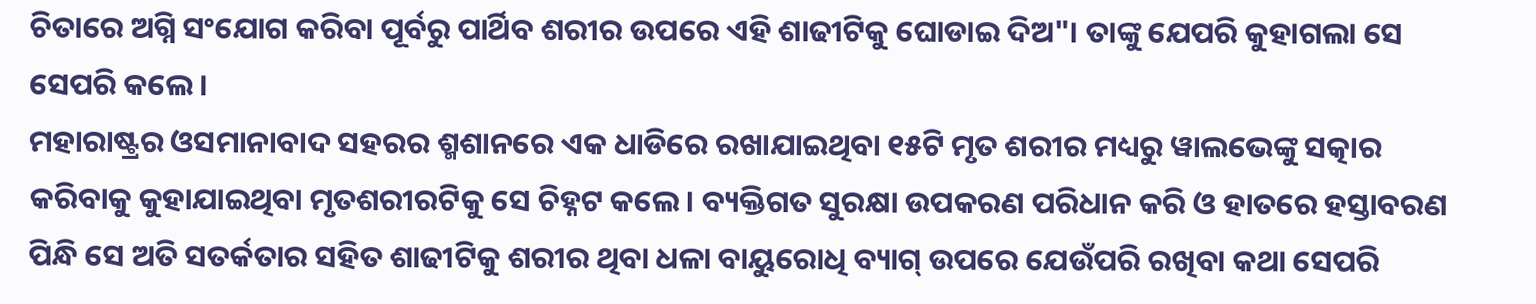ଚିତାରେ ଅଗ୍ନି ସଂଯୋଗ କରିବା ପୂର୍ବରୁ ପାର୍ଥିବ ଶରୀର ଉପରେ ଏହି ଶାଢୀଟିକୁ ଘୋଡାଇ ଦିଅ"। ତାଙ୍କୁ ଯେପରି କୁହାଗଲା ସେ ସେପରି କଲେ।
ମହାରାଷ୍ଟ୍ରର ଓସମାନାବାଦ ସହରର ଶ୍ମଶାନରେ ଏକ ଧାଡିରେ ରଖାଯାଇଥିବା ୧୫ଟି ମୃତ ଶରୀର ମଧ୍ୟରୁ ୱାଲଭେଙ୍କୁ ସତ୍କାର କରିବାକୁ କୁହାଯାଇଥିବା ମୃତଶରୀରଟିକୁ ସେ ଚିହ୍ନଟ କଲେ। ବ୍ୟକ୍ତିଗତ ସୁରକ୍ଷା ଉପକରଣ ପରିଧାନ କରି ଓ ହାତରେ ହସ୍ତାବରଣ ପିନ୍ଧି ସେ ଅତି ସତର୍କତାର ସହିତ ଶାଢୀଟିକୁ ଶରୀର ଥିବା ଧଳା ବାୟୁରୋଧି ବ୍ୟାଗ୍ ଉପରେ ଯେଉଁପରି ରଖିବା କଥା ସେପରି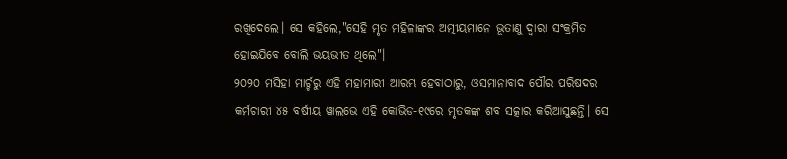ରଖିଦେଲେ। ସେ କହିଲେ,"ସେହି ମୃତ ମହିଳାଙ୍କର ଅତ୍ମୀୟମାନେ ଭୂତାଣୁ ଦ୍ୱାରା ସଂକ୍ରମିତ ହୋଇଯିବେ ବୋଲି ଭୟଭୀତ ଥିଲେ"।
୨୦୨୦ ମସିହା ମାର୍ଚ୍ଚରୁ ଏହି ମହାମାରୀ ଆରମ୍ଭ ହେବାଠାରୁ, ଓସମାନାବାଦ ପୌର ପରିଷଦର କର୍ମଚାରୀ ୪୫ ବର୍ଷୀୟ ୱାଲଭେ ଏହି କୋଭିଡ-୧୯ରେ ମୃତକଙ୍କ ଶବ ସତ୍କାର କରିଆସୁଛନ୍ତି। ସେ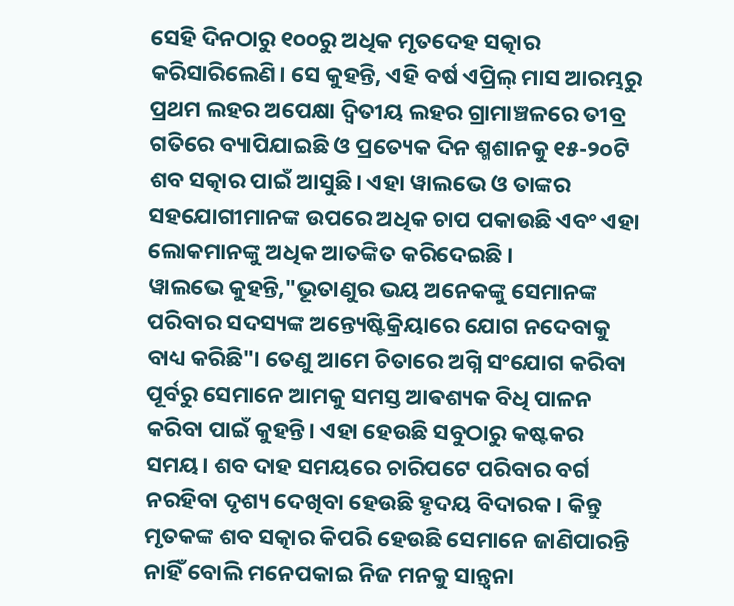ସେହି ଦିନଠାରୁ ୧୦୦ରୁ ଅଧିକ ମୃତଦେହ ସତ୍କାର କରିସାରିଲେଣି। ସେ କୁହନ୍ତି, ଏହି ବର୍ଷ ଏପ୍ରିଲ୍ ମାସ ଆରମ୍ଭରୁ ପ୍ରଥମ ଲହର ଅପେକ୍ଷା ଦ୍ୱିତୀୟ ଲହର ଗ୍ରାମାଞ୍ଚଳରେ ତୀବ୍ର ଗତିରେ ବ୍ୟାପିଯାଇଛି ଓ ପ୍ରତ୍ୟେକ ଦିନ ଶ୍ମଶାନକୁ ୧୫-୨୦ଟି ଶବ ସତ୍କାର ପାଇଁ ଆସୁଛି। ଏହା ୱାଲଭେ ଓ ତାଙ୍କର ସହଯୋଗୀମାନଙ୍କ ଉପରେ ଅଧିକ ଚାପ ପକାଉଛି ଏବଂ ଏହା ଲୋକମାନଙ୍କୁ ଅଧିକ ଆତଙ୍କିତ କରିଦେଇଛି ।
ୱାଲଭେ କୁହନ୍ତି,"ଭୂତାଣୁର ଭୟ ଅନେକଙ୍କୁ ସେମାନଙ୍କ ପରିବାର ସଦସ୍ୟଙ୍କ ଅନ୍ତ୍ୟେଷ୍ଟିକ୍ରିୟାରେ ଯୋଗ ନଦେବାକୁ ବାଧ୍ୟ କରିଛି"। ତେଣୁ ଆମେ ଚିତାରେ ଅଗ୍ନି ସଂଯୋଗ କରିବା ପୂର୍ବରୁ ସେମାନେ ଆମକୁ ସମସ୍ତ ଆଵଶ୍ୟକ ବିଧି ପାଳନ କରିବା ପାଇଁ କୁହନ୍ତି। ଏହା ହେଉଛି ସବୁଠାରୁ କଷ୍ଟକର ସମୟ। ଶବ ଦାହ ସମୟରେ ଚାରିପଟେ ପରିବାର ବର୍ଗ ନରହିବା ଦୃଶ୍ୟ ଦେଖିବା ହେଉଛି ହୃଦୟ ବିଦାରକ। କିନ୍ତୁ ମୃତକଙ୍କ ଶବ ସତ୍କାର କିପରି ହେଉଛି ସେମାନେ ଜାଣିପାରନ୍ତି ନାହିଁ ବୋଲି ମନେପକାଇ ନିଜ ମନକୁ ସାନ୍ତ୍ୱନା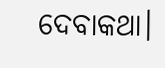ଦେବାକଥା।